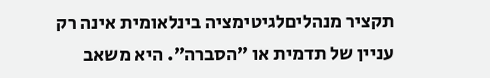תקציר מנהליםלגיטימציה בינלאומית אינה רק עניין של תדמית או ״הסברה״. היא משאב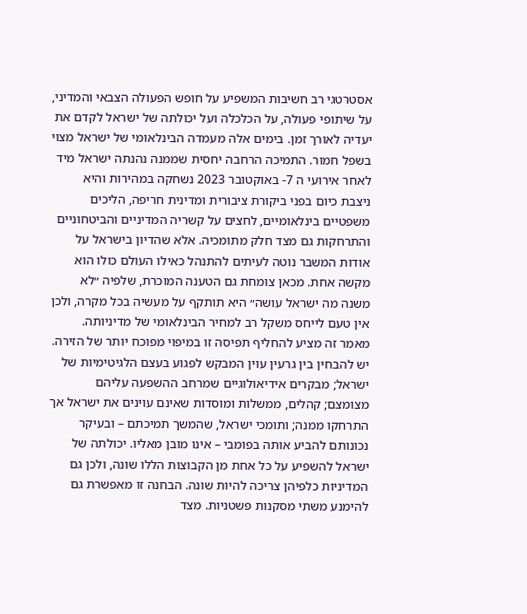אסטרטגי רב חשיבות המשפיע על חופש הפעולה הצבאי והמדיני, על שיתופי פעולה, על הכלכלה ועל יכולתה של ישראל לקדם את יעדיה לאורך זמן. בימים אלה מעמדה הבינלאומי של ישראל מצוי בשפל חמור. התמיכה הרחבה יחסית שממנה נהנתה ישראל מיד לאחר אירועי ה 7- באוקטובר 2023 נשחקה במהירות והיא ניצבת כיום בפני ביקורת ציבורית ומדינית חריפה, הליכים משפטיים בינלאומיים, לחצים על קשריה המדיניים והביטחוניים והתרחקות גם מצד חלק מתומכיה. אלא שהדיון בישראל על אודות המשבר נוטה לעיתים להתנהל כאילו העולם כולו הוא מקשה אחת. מכאן צומחת גם הטענה המוכרת, שלפיה ״לא משנה מה ישראל עושה״ היא תותקף על מעשיה בכל מקרה, ולכן אין טעם לייחס משקל רב למחיר הבינלאומי של מדיניותה. מאמר זה מציע להחליף תפיסה זו במיפוי מפוכח יותר של הזירה. יש להבחין בין גרעין עוין המבקש לפגוע בעצם הלגיטימיות של ישראל; מבקרים אידיאולוגיים שמרחב ההשפעה עליהם מצומצם; קהלים, ממשלות ומוסדות שאינם עוינים את ישראל אך התרחקו ממנה; ותומכי ישראל, שהמשך תמיכתם – ובעיקר נכונותם להביע אותה בפומבי – אינו מובן מאליו. יכולתה של ישראל להשפיע על כל אחת מן הקבוצות הללו שונה, ולכן גם המדיניות כלפיהן צריכה להיות שונה. הבחנה זו מאפשרת גם להימנע משתי מסקנות פשטניות. מצד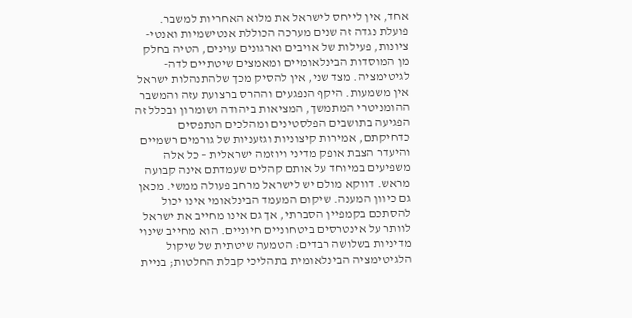אחד, אין לייחס לישראל את מלוא האחריות למשבר. פועלת נגדה זה שנים מערכה הכוללת אנטישמיות ואנטי-ציונות, פעילות של אויבים וארגונים עוינים, הטיה בחלק מן המוסדות הבינלאומיים ומאמצים שיטתיים לדה-לגיטימציה. מצד שני, אין להסיק מכך שלהתנהלות ישראל אין משמעות. היקף הנפגעים וההרס ברצועת עזה והמשבר ההומניטרי המתמשך, המציאות ביהודה ושומרון ובכלל זה הפגיעה בתושבים הפלסטינים ומהלכים הנתפסים כדחיקתם, אמירות קיצוניות וגזעניות של גורמים רשמיים והיעדר הצבת אופק מדיני ויוזמה ישראלית – כל אלה משפיעים במיוחד על אותם קהלים שעמדתם אינה קבועה מראש. דווקא מולם יש לישראל מרחב פעולה ממשי. מכאן גם כיוון המענה. שיקום המעמד הבינלאומי אינו יכול להסתכם בקמפיין הסברתי, אך גם אינו מחייב את ישראל לוותר על אינטרסים ביטחוניים חיוניים. הוא מחייב שינוי מדיניות בשלושה רבדים: הטמעה שיטתית של שיקול הלגיטימציה הבינלאומית בתהליכי קבלת החלטות; בניית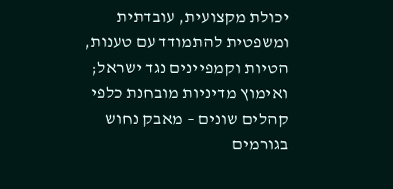יכולת מקצועית, עובדתית ומשפטית להתמודד עם טענות, הטיות וקמפיינים נגד ישראל; ואימוץ מדיניות מובחנת כלפי קהלים שונים – מאבק נחוש בגורמים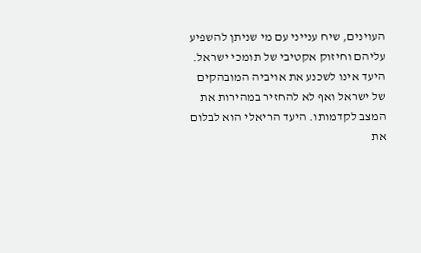העוינים, שיח ענייני עם מי שניתן להשפיע עליהם וחיזוק אקטיבי של תומכי ישראל. היעד אינו לשכנע את אויביה המובהקים של ישראל ואף לא להחזיר במהירות את המצב לקדמותו. היעד הריאלי הוא לבלום את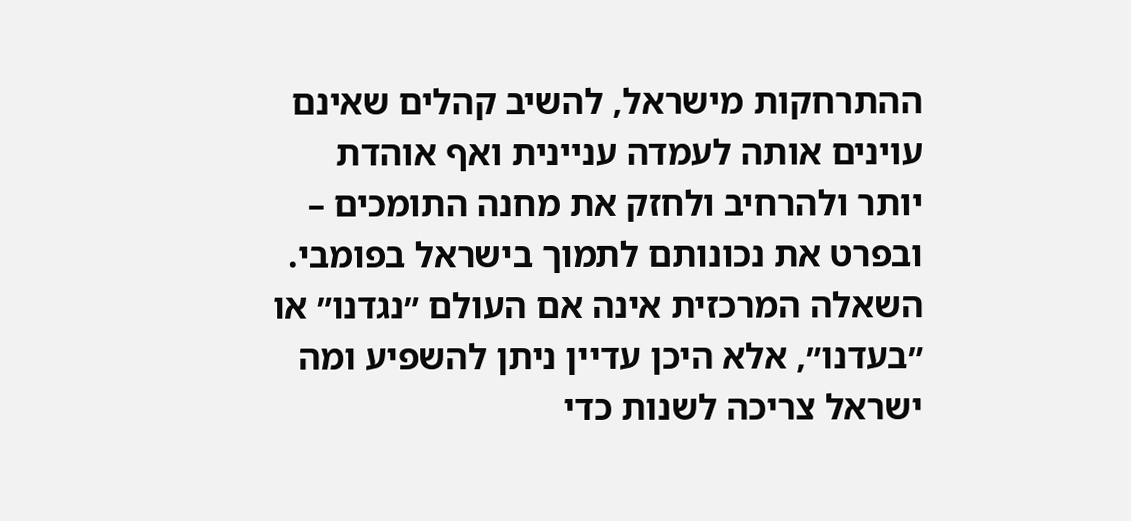ההתרחקות מישראל, להשיב קהלים שאינם עוינים אותה לעמדה עניינית ואף אוהדת יותר ולהרחיב ולחזק את מחנה התומכים – ובפרט את נכונותם לתמוך בישראל בפומבי. השאלה המרכזית אינה אם העולם ״נגדנו״ או ״בעדנו״, אלא היכן עדיין ניתן להשפיע ומה ישראל צריכה לשנות כדי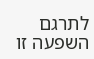לתרגם השפעה זו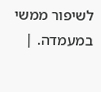לשיפור ממשי במעמדה. |